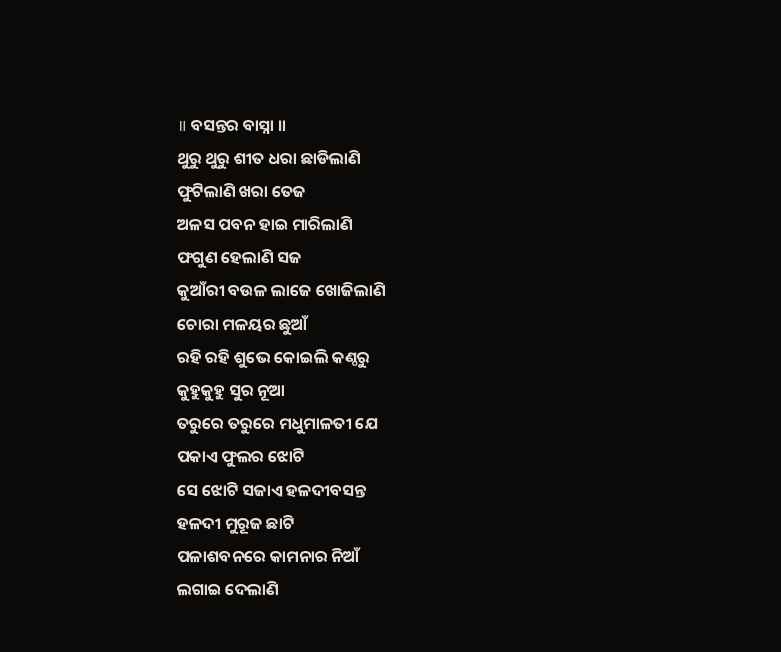॥ ବସନ୍ତର ବାସ୍ନା ॥
ଥୁରୁ ଥୁରୁ ଶୀତ ଧରା ଛାଡିଲାଣି
ଫୁଟିଲାଣି ଖରା ତେଜ
ଅଳସ ପବନ ହାଇ ମାରିଲାଣି
ଫଗୁଣ ହେଲାଣି ସଜ
କୁଆଁରୀ ବଉଳ ଲାଜେ ଖୋଜିଲାଣି
ଚୋରା ମଳୟର ଛୁଆଁ
ରହି ରହି ଶୁଭେ କୋଇଲି କଣ୍ଠରୁ
କୁହୁକୁହୁ ସୁର ନୂଆ
ତରୁରେ ତରୁରେ ମଧୁମାଳତୀ ଯେ
ପକାଏ ଫୁଲର ଝୋଟି
ସେ ଝୋଟି ସଜାଏ ହଳଦୀବସନ୍ତ
ହଳଦୀ ମୁରୂଜ ଛାଟି
ପଳାଶବନରେ କାମନାର ନିଆଁ
ଲଗାଇ ଦେଲାଣି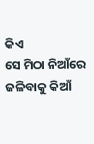କିଏ
ସେ ମିଠା ନିଆଁରେ ଜଳିବାକୁ କିଆଁ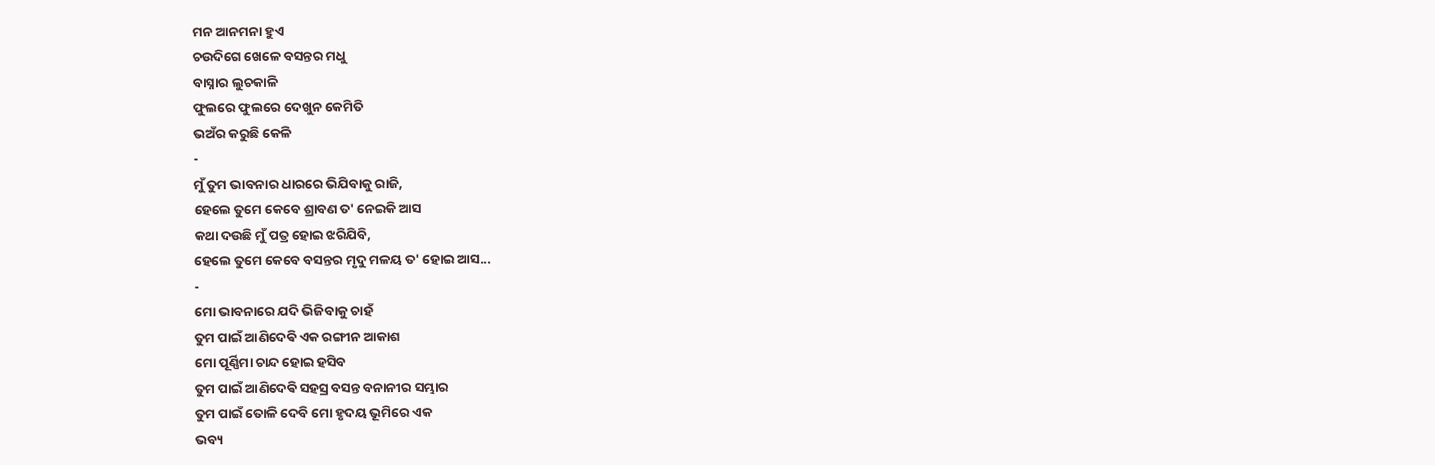ମନ ଆନମନା ହୁଏ
ଚଉଦିଗେ ଖେଳେ ବସନ୍ତର ମଧୁ
ବାସ୍ନାର ଲୁଚକାଳି
ଫୁଲରେ ଫୁଲରେ ଦେଖୁନ କେମିତି
ଭଅଁର କରୁଛି କେଳି
-
ମୁଁ ତୁମ ଭାବନାର ଧାରରେ ଭିଯିବାକୁ ରାଜି,
ହେଲେ ତୁମେ କେବେ ଶ୍ରାବଣ ତ' ନେଇକି ଆସ
କଥା ଦଉଛି ମୁଁ ପତ୍ର ହୋଇ ଝରିଯିବି,
ହେଲେ ତୁମେ କେବେ ବସନ୍ତର ମୃଦୁ ମଳୟ ତ' ହୋଇ ଆସ...
-
ମୋ ଭାବନାରେ ଯଦି ଭିଜିବାକୁ ଚାହଁ
ତୁମ ପାଇଁ ଆଣିଦେଵି ଏକ ରଙ୍ଗୀନ ଆକାଶ
ମୋ ପୂର୍ଣ୍ଣିମା ଚାନ୍ଦ ହୋଇ ହସିବ
ତୁମ ପାଇଁ ଆଣିଦେଵି ସହସ୍ର ବସନ୍ତ ବନାନୀର ସମ୍ଭାର
ତୁମ ପାଇଁ ତୋଳି ଦେବି ମୋ ହୃଦୟ ଭୂମିରେ ଏକ
ଭବ୍ୟ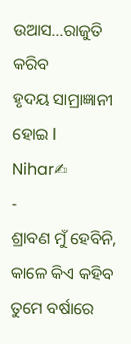ଉଆସ...ରାଜୁତି କରିବ
ହୃଦୟ ସାମ୍ରାଜ୍ଞାନୀ ହୋଇ l
Nihar✍
-
ଶ୍ରାବଣ ମୁଁ ହେବିନି, କାଳେ କିଏ କହିବ
ତୁମେ ବର୍ଷାରେ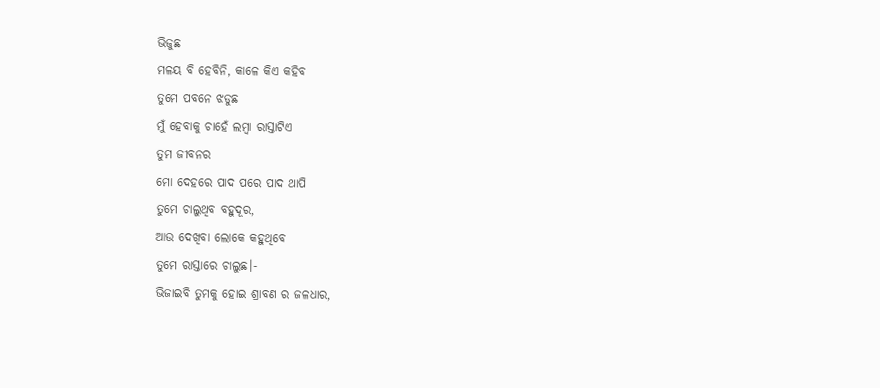ଭିଜୁଛ
ମଳୟ ବି ହେବିନି, କାଳେ କିଏ କହିବ
ତୁମେ ପବନେ ଝଡୁଛ
ମୁଁ ହେବାକୁ ଚାହେଁ ଲମ୍ବା ରାସ୍ତାଟିଏ
ତୁମ ଜୀବନର
ମୋ ଦେହରେ ପାଦ ପରେ ପାଦ ଥାପି
ତୁମେ ଚାଲୁଥିବ ବହୁଦୂର,
ଆଉ ଦେଖିବା ଲୋକେ କହୁଥିବେ
ତୁମେ ରାସ୍ତାରେ ଚାଲୁଛ।-
ଭିଜାଇବି ତୁମକୁ ହୋଇ ଶ୍ରାବଣ ର ଜଳଧାର,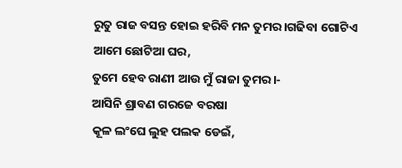ରୁତୁ ରାଜ ବସନ୍ତ ହୋଇ ହରିବି ମନ ତୁମର।ଗଢିବା ଗୋଟିଏ ଆମେ ଛୋଟିଆ ଘର,
ତୁମେ ହେବ ରାଣୀ ଆଉ ମୁଁ ରାଜା ତୁମର।-
ଆସିନି ଶ୍ରାବଣ ଗରଜେ ବରଷା
କୂଳ ଲଂଘେ ଲୁହ ପଲକ ଡେଇଁ,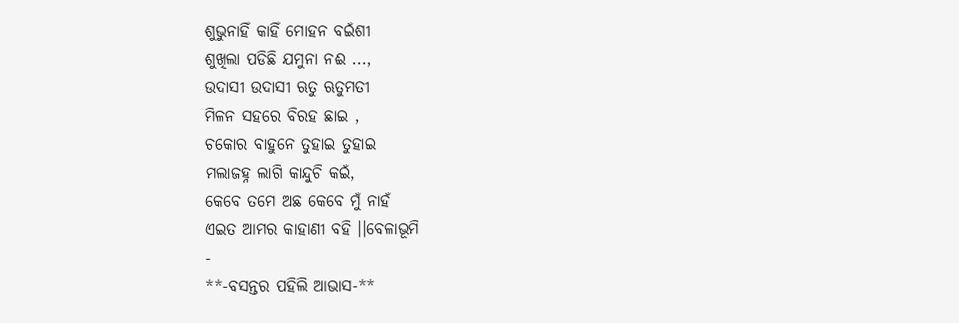ଶୁଭୁନାହିଁ କାହିଁ ମୋହନ ବଇଁଶୀ
ଶୁଖିଲା ପଡିଛି ଯମୁନା ନଈ ...,
ଉଦାସୀ ଉଦାସୀ ଋତୁ ଋତୁମତୀ
ମିଳନ ସହରେ ବିରହ ଛାଇ ,
ଚକୋର ବାହୁନେ ତୁହାଇ ତୁହାଇ
ମଲାଜହ୍ନ ଲାଗି କାନ୍ଦୁଚି କଇଁ,
କେବେ ତମେ ଅଛ କେବେ ମୁଁ ନାହଁ
ଏଇତ ଆମର କାହାଣୀ ବହି ।।ବେଳାଭୂମି
-
**-ବସନ୍ତର ପହିଲି ଆଭାସ-**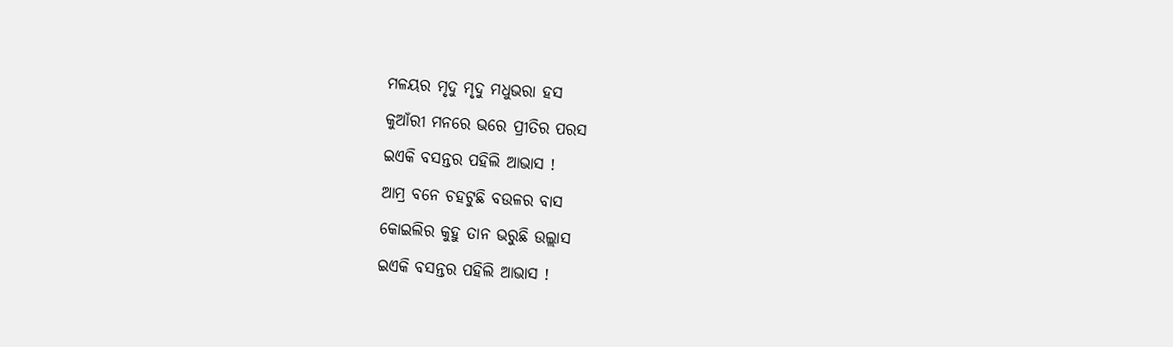ମଳୟର ମୃଦୁ ମୃଦୁ ମଧୁଭରା ହସ
କୁଆଁରୀ ମନରେ ଭରେ ପ୍ରୀତିର ପରସ
ଇଏକି ବସନ୍ତର ପହିଲି ଆଭାସ !
ଆମ୍ର ବନେ ଚହଟୁଛି ବଉଳର ବାସ
କୋଇଲିର କୁହୁ ତାନ ଭରୁଛି ଉଲ୍ଲାସ
ଇଏକି ବସନ୍ତର ପହିଲି ଆଭାସ !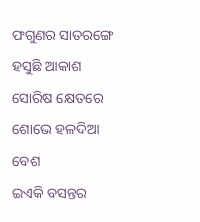ଫଗୁଣର ସାତରଙ୍ଗେ ହସୁଛି ଆକାଶ
ସୋରିଷ କ୍ଷେତରେ ଶୋଭେ ହଳଦିଆ ବେଶ
ଇଏକି ବସନ୍ତର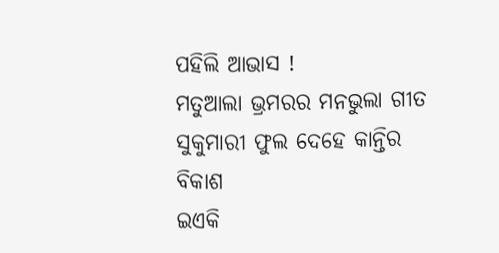ପହିଲି ଆଭାସ !
ମତୁଆଲା ଭ୍ରମରର ମନଭୁଲା ଗୀତ
ସୁକୁମାରୀ ଫୁଲ ଦେହେ କାନ୍ତିର ବିକାଶ
ଇଏକି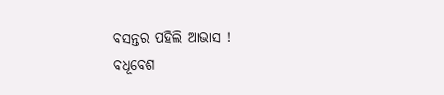ବସନ୍ତର ପହିଲି ଆଭାସ !
ବଧୂବେଶ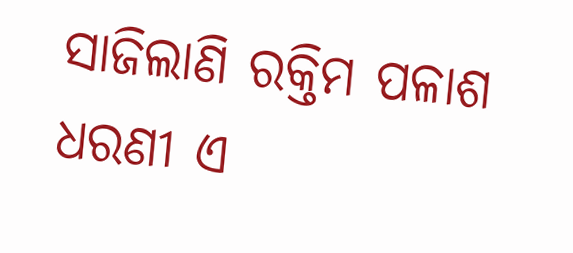ସାଜିଲାଣି ରକ୍ତିମ ପଳାଶ
ଧରଣୀ ଏ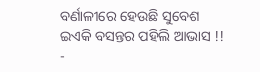ବର୍ଣାଳୀରେ ହେଉଛି ସୁବେଶ
ଇଏକି ବସନ୍ତର ପହିଲି ଆଭାସ !!
-